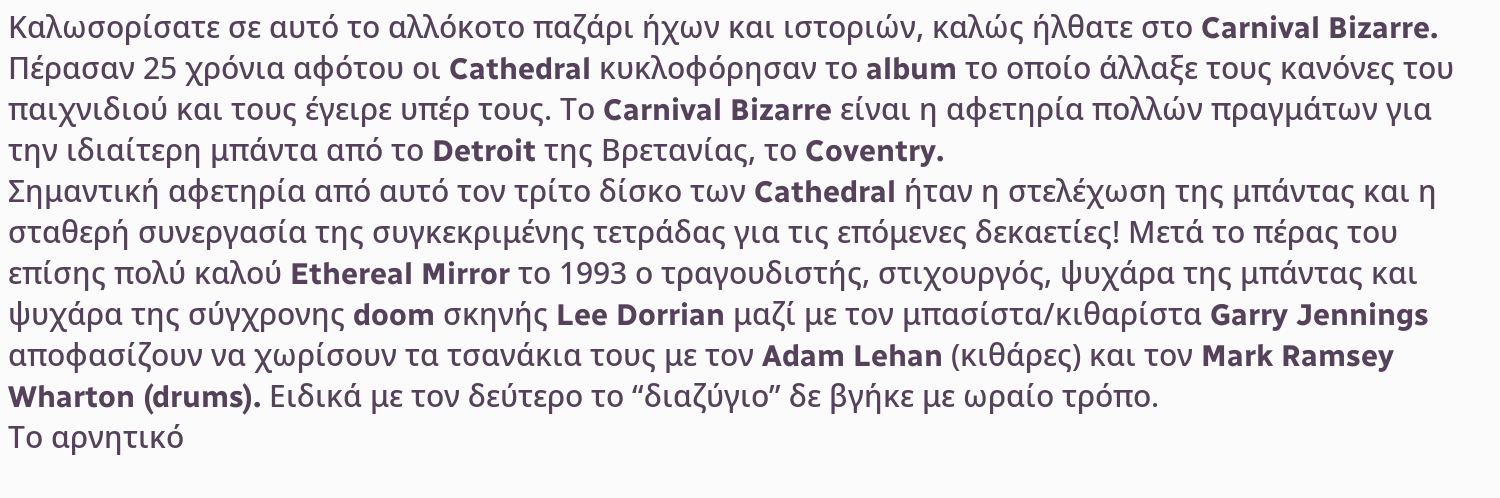Καλωσορίσατε σε αυτό το αλλόκοτο παζάρι ήχων και ιστοριών, καλώς ήλθατε στο Carnival Bizarre. Πέρασαν 25 χρόνια αφότου οι Cathedral κυκλοφόρησαν το album το οποίο άλλαξε τους κανόνες του παιχνιδιού και τους έγειρε υπέρ τους. Το Carnival Bizarre είναι η αφετηρία πολλών πραγμάτων για την ιδιαίτερη μπάντα από το Detroit της Βρετανίας, το Coventry.
Σημαντική αφετηρία από αυτό τον τρίτο δίσκο των Cathedral ήταν η στελέχωση της μπάντας και η σταθερή συνεργασία της συγκεκριμένης τετράδας για τις επόμενες δεκαετίες! Μετά το πέρας του επίσης πολύ καλού Ethereal Mirror το 1993 ο τραγουδιστής, στιχουργός, ψυχάρα της μπάντας και ψυχάρα της σύγχρονης doom σκηνής Lee Dorrian μαζί με τον μπασίστα/κιθαρίστα Garry Jennings αποφασίζουν να χωρίσουν τα τσανάκια τους με τον Adam Lehan (κιθάρες) και τον Mark Ramsey Wharton (drums). Ειδικά με τον δεύτερο το “διαζύγιο” δε βγήκε με ωραίο τρόπο.
Το αρνητικό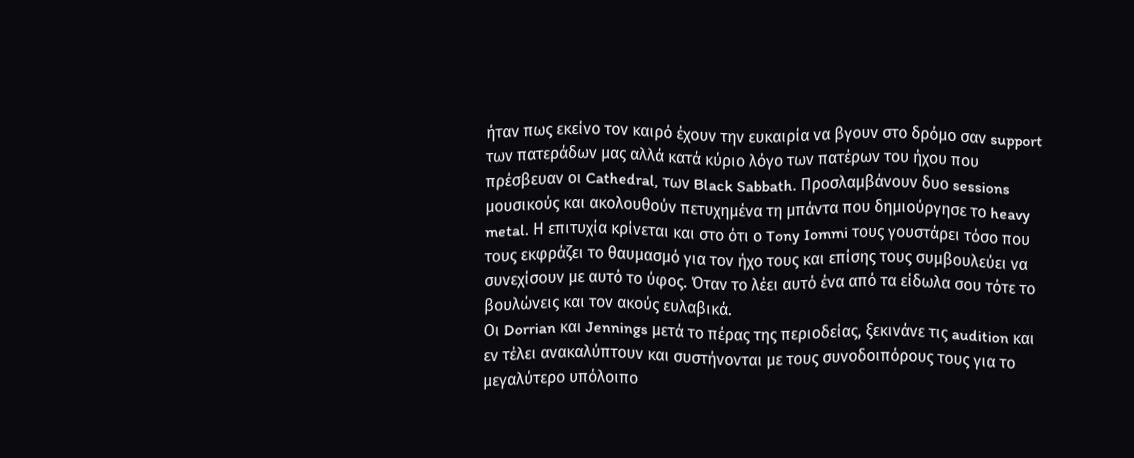ήταν πως εκείνο τον καιρό έχουν την ευκαιρία να βγουν στο δρόμο σαν support των πατεράδων μας αλλά κατά κύριο λόγο των πατέρων του ήχου που πρέσβευαν οι Cathedral, των Black Sabbath. Προσλαμβάνουν δυο sessions μουσικούς και ακολουθούν πετυχημένα τη μπάντα που δημιούργησε το heavy metal. Η επιτυχία κρίνεται και στο ότι ο Tony Iommi τους γουστάρει τόσο που τους εκφράζει το θαυμασμό για τον ήχο τους και επίσης τους συμβουλεύει να συνεχίσουν με αυτό το ύφος. Όταν το λέει αυτό ένα από τα είδωλα σου τότε το βουλώνεις και τον ακούς ευλαβικά.
Οι Dorrian και Jennings μετά το πέρας της περιοδείας, ξεκινάνε τις audition και εν τέλει ανακαλύπτουν και συστήνονται με τους συνοδοιπόρους τους για το μεγαλύτερο υπόλοιπο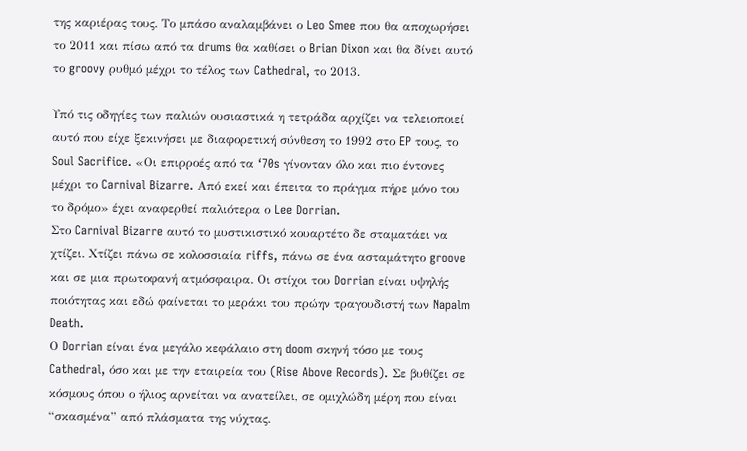της καριέρας τους. Το μπάσο αναλαμβάνει ο Leo Smee που θα αποχωρήσει το 2011 και πίσω από τα drums θα καθίσει ο Brian Dixon και θα δίνει αυτό το groovy ρυθμό μέχρι το τέλος των Cathedral, το 2013.

Υπό τις οδηγίες των παλιών ουσιαστικά η τετράδα αρχίζει να τελειοποιεί αυτό που είχε ξεκινήσει με διαφορετική σύνθεση το 1992 στο EP τους, το Soul Sacrifice. «Οι επιρροές από τα ‘70s γίνονταν όλο και πιο έντονες μέχρι το Carnival Bizarre. Από εκεί και έπειτα το πράγμα πήρε μόνο του το δρόμο» έχει αναφερθεί παλιότερα ο Lee Dorrian.
Στο Carnival Bizarre αυτό το μυστικιστικό κουαρτέτο δε σταματάει να χτίζει. Χτίζει πάνω σε κολοσσιαία riffs, πάνω σε ένα ασταμάτητο groove και σε μια πρωτοφανή ατμόσφαιρα. Οι στίχοι του Dorrian είναι υψηλής ποιότητας και εδώ φαίνεται το μεράκι του πρώην τραγουδιστή των Napalm Death.
Ο Dorrian είναι ένα μεγάλο κεφάλαιο στη doom σκηνή τόσο με τους Cathedral, όσο και με την εταιρεία του (Rise Above Records). Σε βυθίζει σε κόσμους όπου ο ήλιος αρνείται να ανατείλει, σε ομιχλώδη μέρη που είναι “σκασμένα” από πλάσματα της νύχτας.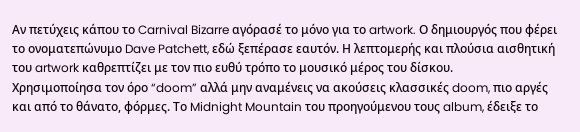Αν πετύχεις κάπου το Carnival Bizarre αγόρασέ το μόνο για το artwork. Ο δημιουργός που φέρει το ονοματεπώνυμο Dave Patchett, εδώ ξεπέρασε εαυτόν. Η λεπτομερής και πλούσια αισθητική του artwork καθρεπτίζει με τον πιο ευθύ τρόπο το μουσικό μέρος του δίσκου.
Χρησιμοποίησα τον όρο “doom” αλλά μην αναμένεις να ακούσεις κλασσικές doom, πιο αργές και από το θάνατο, φόρμες. Το Midnight Mountain του προηγούμενου τους album, έδειξε το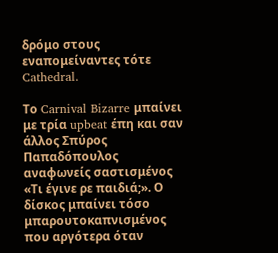δρόμο στους εναπομείναντες τότε Cathedral.

Το Carnival Bizarre μπαίνει με τρία upbeat έπη και σαν άλλος Σπύρος Παπαδόπουλος αναφωνείς σαστισμένος «Τι έγινε ρε παιδιά;». Ο δίσκος μπαίνει τόσο μπαρουτοκαπνισμένος που αργότερα όταν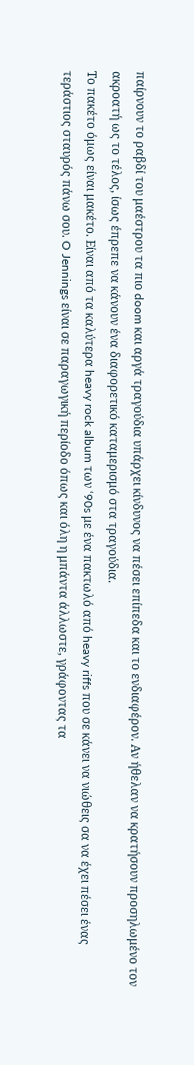παίρνουν το ραβδί του μαέστρου τα πιο doom και αργά τραγούδια υπάρχει κίνδυνος να πέσει επίπεδα και το ενδιαφέρον. Αν ήθελαν να κρατήσουν προσηλωμένο τον ακροατή ως το τέλος, ίσως έπρεπε να κάνουν ένα διαφορετικό καταμερισμό στα τραγούδια.
Το πακέτο όμως είναι μακέτο. Είναι από τα καλύτερα heavy rock album των ‘90s με ένα πακτωλό από heavy riffs που σε κάνει να νιώθεις σα να έχει πέσει ένας τεράστιος σταυρός πάνω σου. O Jennings είναι σε παραγωγική περίοδο όπως και όλη η μπάντα άλλωστε, γράφοντας τα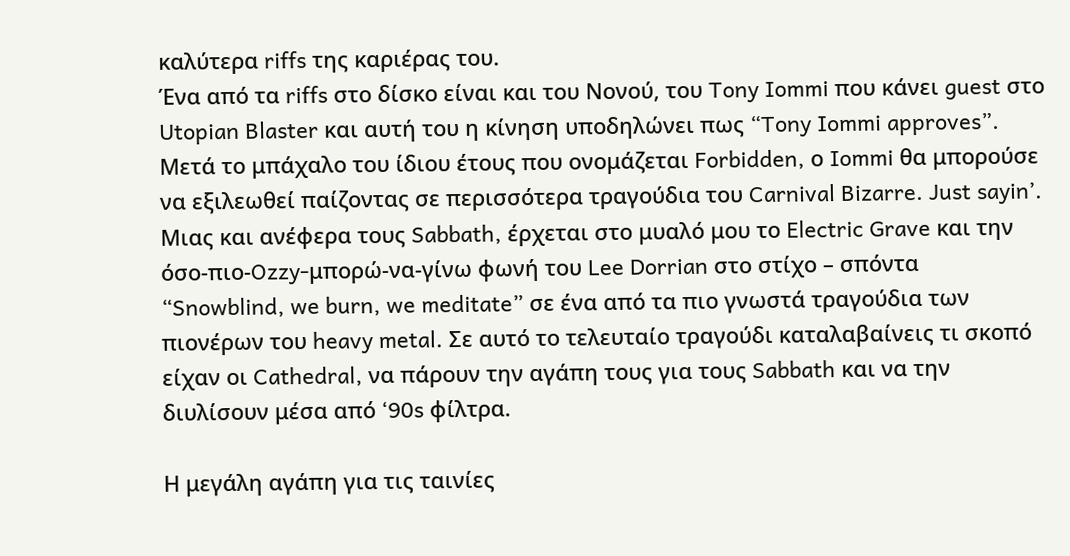καλύτερα riffs της καριέρας του.
Ένα από τα riffs στο δίσκο είναι και του Νονού, του Tony Iommi που κάνει guest στο Utopian Blaster και αυτή του η κίνηση υποδηλώνει πως “Tony Iommi approves”. Μετά το μπάχαλο του ίδιου έτους που ονομάζεται Forbidden, ο Iommi θα μπορούσε να εξιλεωθεί παίζοντας σε περισσότερα τραγούδια του Carnival Bizarre. Just sayin’.
Μιας και ανέφερα τους Sabbath, έρχεται στο μυαλό μου το Electric Grave και την όσο-πιο-Ozzy-μπορώ-να-γίνω φωνή του Lee Dorrian στο στίχο – σπόντα “Snowblind, we burn, we meditate” σε ένα από τα πιο γνωστά τραγούδια των πιονέρων του heavy metal. Σε αυτό το τελευταίο τραγούδι καταλαβαίνεις τι σκοπό είχαν οι Cathedral, να πάρουν την αγάπη τους για τους Sabbath και να την διυλίσουν μέσα από ‘90s φίλτρα.

Η μεγάλη αγάπη για τις ταινίες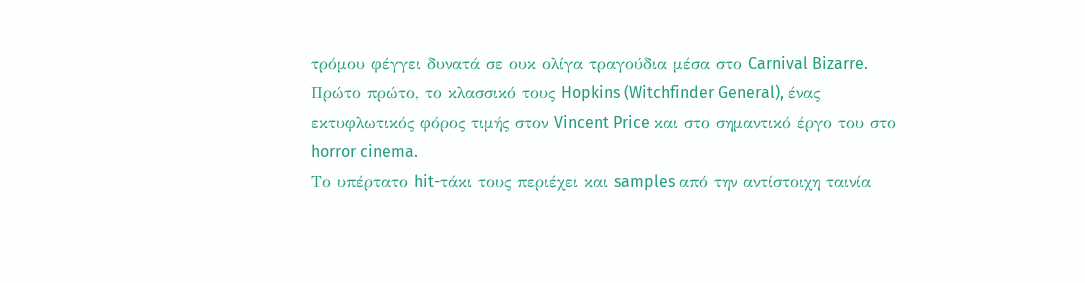τρόμου φέγγει δυνατά σε ουκ ολίγα τραγούδια μέσα στο Carnival Bizarre. Πρώτο πρώτο, το κλασσικό τους Hopkins (Witchfinder General), ένας εκτυφλωτικός φόρος τιμής στον Vincent Price και στο σημαντικό έργο του στο horror cinema.
Το υπέρτατο hit-τάκι τους περιέχει και samples από την αντίστοιχη ταινία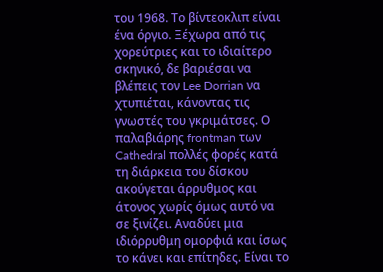του 1968. Το βίντεοκλιπ είναι ένα όργιο. Ξέχωρα από τις χορεύτριες και το ιδιαίτερο σκηνικό, δε βαριέσαι να βλέπεις τον Lee Dorrian να χτυπιέται, κάνοντας τις γνωστές του γκριμάτσες. Ο παλαβιάρης frontman των Cathedral πολλές φορές κατά τη διάρκεια του δίσκου ακούγεται άρρυθμος και άτονος χωρίς όμως αυτό να σε ξινίζει. Αναδύει μια ιδιόρρυθμη ομορφιά και ίσως το κάνει και επίτηδες. Είναι το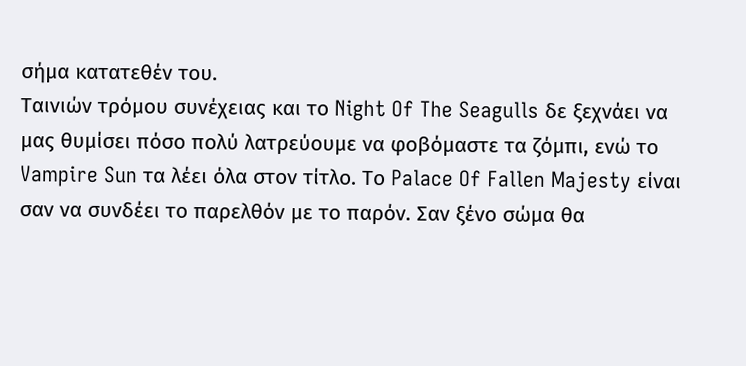σήμα κατατεθέν του.
Ταινιών τρόμου συνέχειας και το Night Of The Seagulls δε ξεχνάει να μας θυμίσει πόσο πολύ λατρεύουμε να φοβόμαστε τα ζόμπι, ενώ το Vampire Sun τα λέει όλα στον τίτλο. Το Palace Of Fallen Majesty είναι σαν να συνδέει το παρελθόν με το παρόν. Σαν ξένο σώμα θα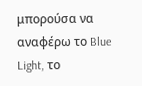μπορούσα να αναφέρω το Blue Light, το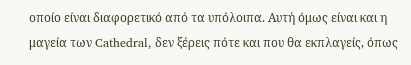οποίο είναι διαφορετικό από τα υπόλοιπα. Αυτή όμως είναι και η μαγεία των Cathedral, δεν ξέρεις πότε και που θα εκπλαγείς, όπως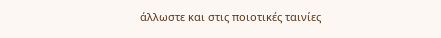άλλωστε και στις ποιοτικές ταινίες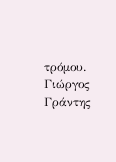τρόμου.
Γιώργος Γράντης